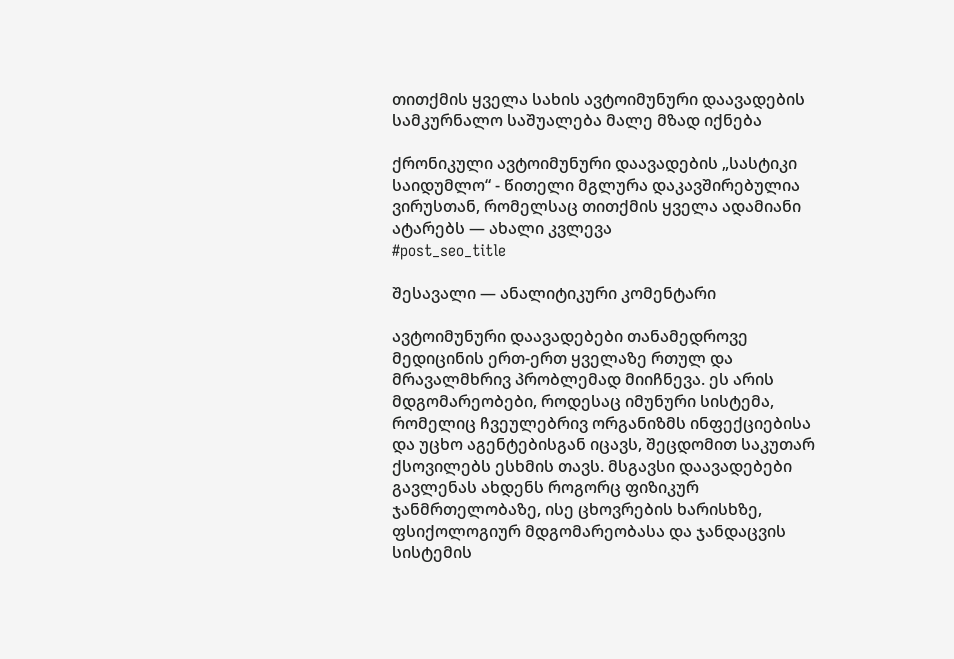თითქმის ყველა სახის ავტოიმუნური დაავადების სამკურნალო საშუალება მალე მზად იქნება

ქრონიკული ავტოიმუნური დაავადების „სასტიკი საიდუმლო“ - წითელი მგლურა დაკავშირებულია ვირუსთან, რომელსაც თითქმის ყველა ადამიანი ატარებს — ახალი კვლევა
#post_seo_title

შესავალი — ანალიტიკური კომენტარი

ავტოიმუნური დაავადებები თანამედროვე მედიცინის ერთ-ერთ ყველაზე რთულ და მრავალმხრივ პრობლემად მიიჩნევა. ეს არის მდგომარეობები, როდესაც იმუნური სისტემა, რომელიც ჩვეულებრივ ორგანიზმს ინფექციებისა და უცხო აგენტებისგან იცავს, შეცდომით საკუთარ ქსოვილებს ესხმის თავს. მსგავსი დაავადებები გავლენას ახდენს როგორც ფიზიკურ ჯანმრთელობაზე, ისე ცხოვრების ხარისხზე, ფსიქოლოგიურ მდგომარეობასა და ჯანდაცვის სისტემის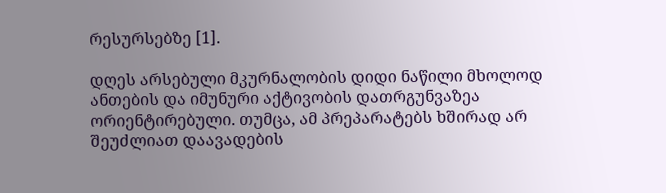რესურსებზე [1].

დღეს არსებული მკურნალობის დიდი ნაწილი მხოლოდ ანთების და იმუნური აქტივობის დათრგუნვაზეა ორიენტირებული. თუმცა, ამ პრეპარატებს ხშირად არ შეუძლიათ დაავადების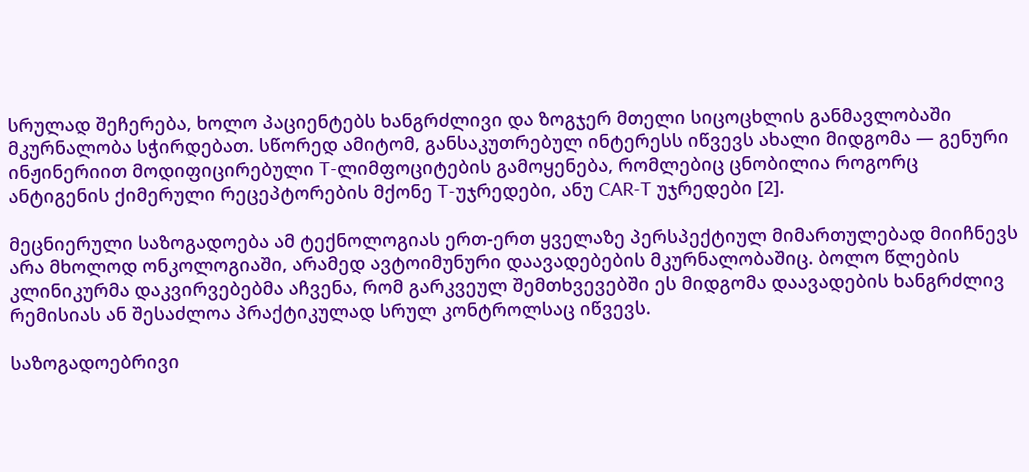სრულად შეჩერება, ხოლო პაციენტებს ხანგრძლივი და ზოგჯერ მთელი სიცოცხლის განმავლობაში მკურნალობა სჭირდებათ. სწორედ ამიტომ, განსაკუთრებულ ინტერესს იწვევს ახალი მიდგომა — გენური ინჟინერიით მოდიფიცირებული T-ლიმფოციტების გამოყენება, რომლებიც ცნობილია როგორც ანტიგენის ქიმერული რეცეპტორების მქონე T-უჯრედები, ანუ CAR-T უჯრედები [2].

მეცნიერული საზოგადოება ამ ტექნოლოგიას ერთ-ერთ ყველაზე პერსპექტიულ მიმართულებად მიიჩნევს არა მხოლოდ ონკოლოგიაში, არამედ ავტოიმუნური დაავადებების მკურნალობაშიც. ბოლო წლების კლინიკურმა დაკვირვებებმა აჩვენა, რომ გარკვეულ შემთხვევებში ეს მიდგომა დაავადების ხანგრძლივ რემისიას ან შესაძლოა პრაქტიკულად სრულ კონტროლსაც იწვევს.

საზოგადოებრივი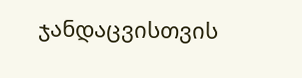ჯანდაცვისთვის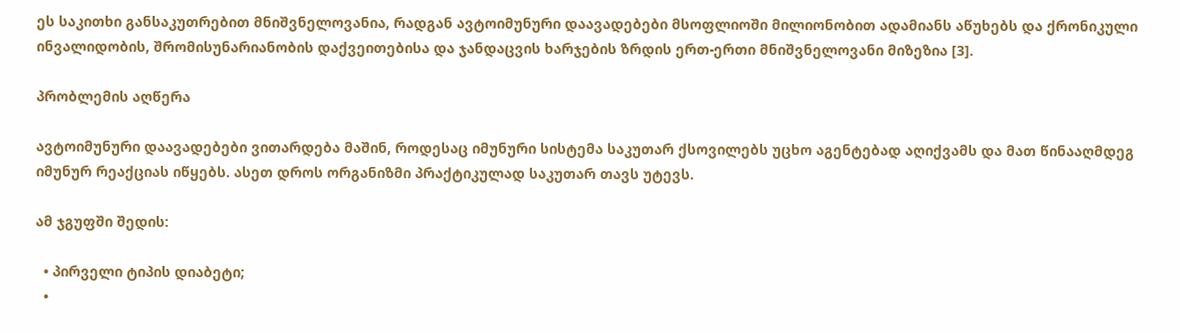ეს საკითხი განსაკუთრებით მნიშვნელოვანია, რადგან ავტოიმუნური დაავადებები მსოფლიოში მილიონობით ადამიანს აწუხებს და ქრონიკული ინვალიდობის, შრომისუნარიანობის დაქვეითებისა და ჯანდაცვის ხარჯების ზრდის ერთ-ერთი მნიშვნელოვანი მიზეზია [3].

პრობლემის აღწერა

ავტოიმუნური დაავადებები ვითარდება მაშინ, როდესაც იმუნური სისტემა საკუთარ ქსოვილებს უცხო აგენტებად აღიქვამს და მათ წინააღმდეგ იმუნურ რეაქციას იწყებს. ასეთ დროს ორგანიზმი პრაქტიკულად საკუთარ თავს უტევს.

ამ ჯგუფში შედის:

  • პირველი ტიპის დიაბეტი;
  •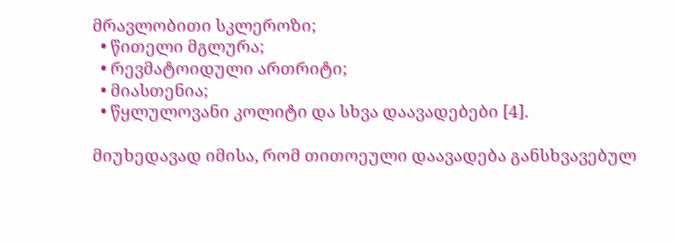მრავლობითი სკლეროზი;
  • წითელი მგლურა;
  • რევმატოიდული ართრიტი;
  • მიასთენია;
  • წყლულოვანი კოლიტი და სხვა დაავადებები [4].

მიუხედავად იმისა, რომ თითოეული დაავადება განსხვავებულ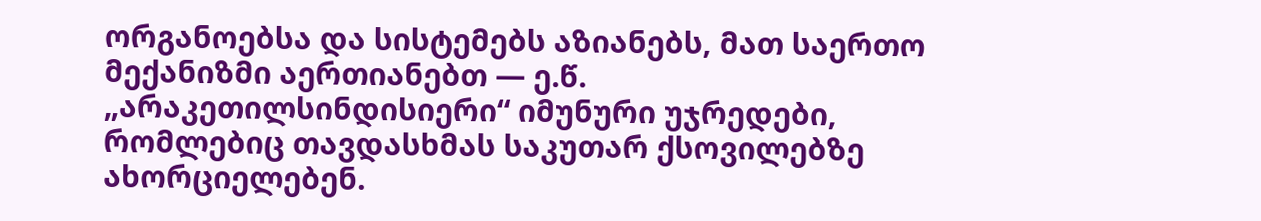ორგანოებსა და სისტემებს აზიანებს, მათ საერთო მექანიზმი აერთიანებთ — ე.წ. „არაკეთილსინდისიერი“ იმუნური უჯრედები, რომლებიც თავდასხმას საკუთარ ქსოვილებზე ახორციელებენ.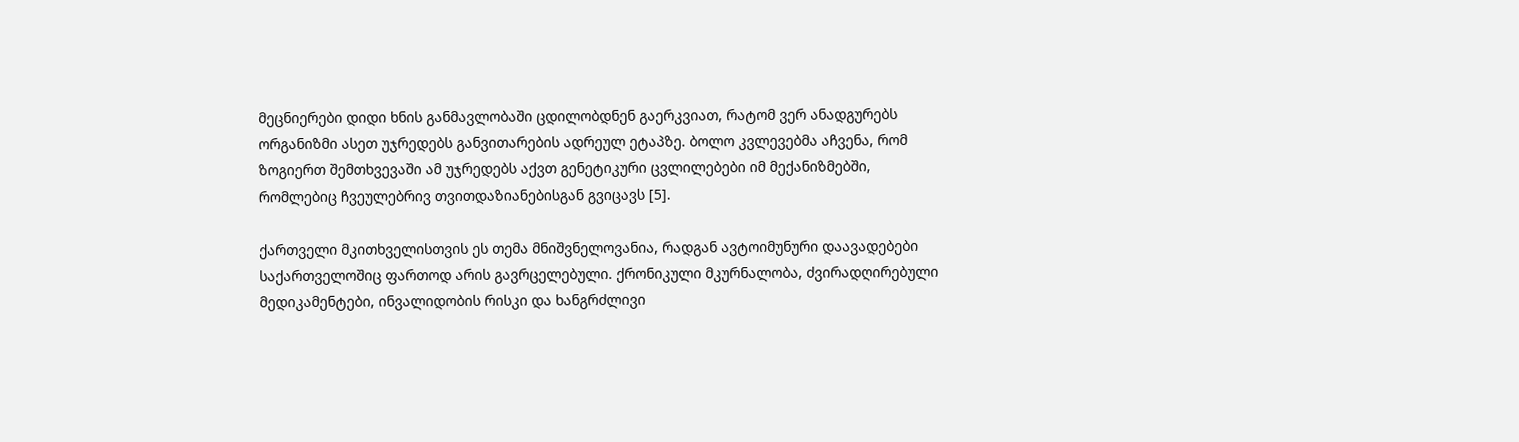მეცნიერები დიდი ხნის განმავლობაში ცდილობდნენ გაერკვიათ, რატომ ვერ ანადგურებს ორგანიზმი ასეთ უჯრედებს განვითარების ადრეულ ეტაპზე. ბოლო კვლევებმა აჩვენა, რომ ზოგიერთ შემთხვევაში ამ უჯრედებს აქვთ გენეტიკური ცვლილებები იმ მექანიზმებში, რომლებიც ჩვეულებრივ თვითდაზიანებისგან გვიცავს [5].

ქართველი მკითხველისთვის ეს თემა მნიშვნელოვანია, რადგან ავტოიმუნური დაავადებები საქართველოშიც ფართოდ არის გავრცელებული. ქრონიკული მკურნალობა, ძვირადღირებული მედიკამენტები, ინვალიდობის რისკი და ხანგრძლივი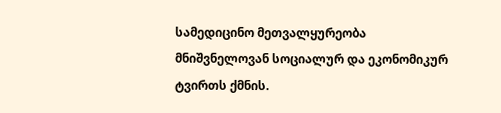სამედიცინო მეთვალყურეობა მნიშვნელოვან სოციალურ და ეკონომიკურ ტვირთს ქმნის.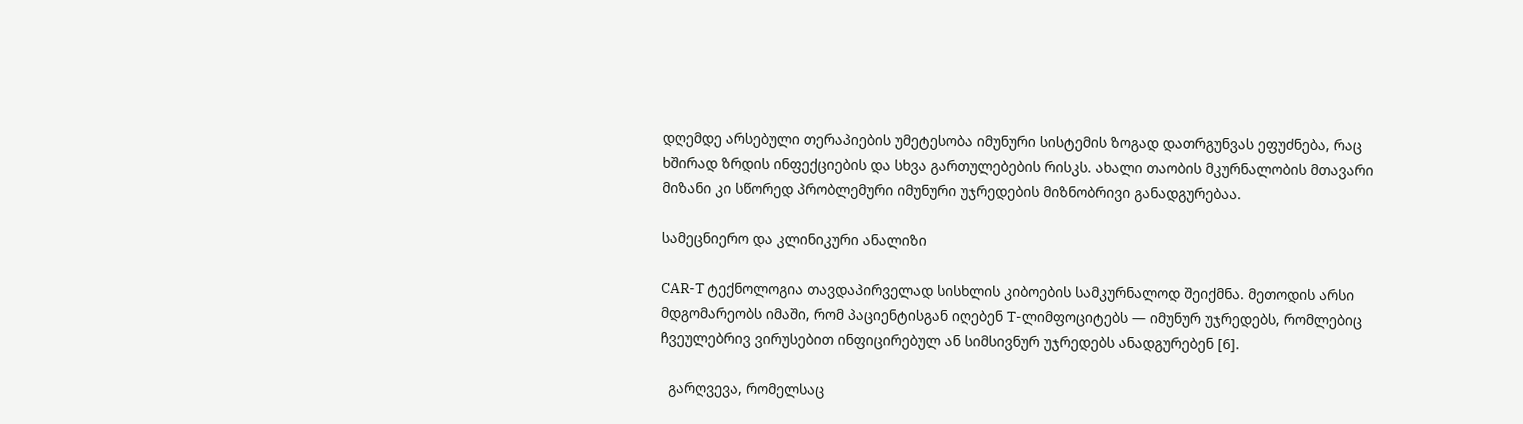დღემდე არსებული თერაპიების უმეტესობა იმუნური სისტემის ზოგად დათრგუნვას ეფუძნება, რაც ხშირად ზრდის ინფექციების და სხვა გართულებების რისკს. ახალი თაობის მკურნალობის მთავარი მიზანი კი სწორედ პრობლემური იმუნური უჯრედების მიზნობრივი განადგურებაა.

სამეცნიერო და კლინიკური ანალიზი

CAR-T ტექნოლოგია თავდაპირველად სისხლის კიბოების სამკურნალოდ შეიქმნა. მეთოდის არსი მდგომარეობს იმაში, რომ პაციენტისგან იღებენ T-ლიმფოციტებს — იმუნურ უჯრედებს, რომლებიც ჩვეულებრივ ვირუსებით ინფიცირებულ ან სიმსივნურ უჯრედებს ანადგურებენ [6].

  გარღვევა, რომელსაც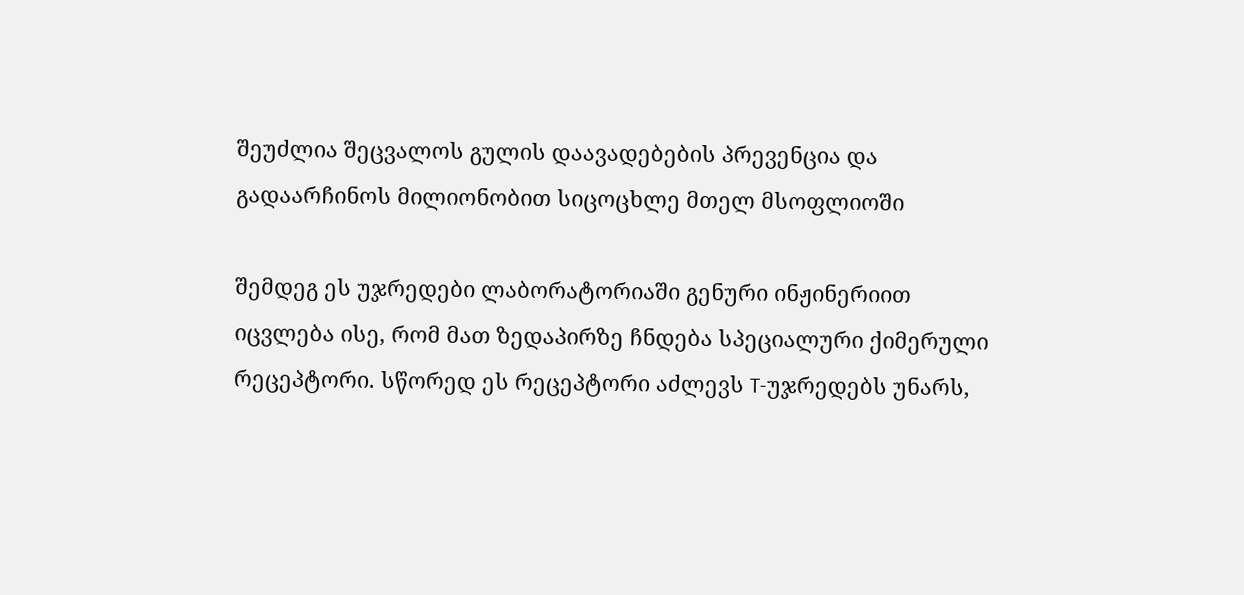შეუძლია შეცვალოს გულის დაავადებების პრევენცია და გადაარჩინოს მილიონობით სიცოცხლე მთელ მსოფლიოში

შემდეგ ეს უჯრედები ლაბორატორიაში გენური ინჟინერიით იცვლება ისე, რომ მათ ზედაპირზე ჩნდება სპეციალური ქიმერული რეცეპტორი. სწორედ ეს რეცეპტორი აძლევს T-უჯრედებს უნარს,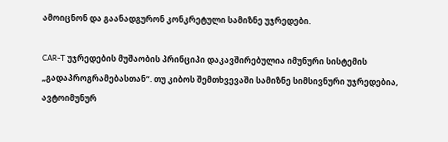ამოიცნონ და გაანადგურონ კონკრეტული სამიზნე უჯრედები.

CAR-T უჯრედების მუშაობის პრინციპი დაკავშირებულია იმუნური სისტემის „გადაპროგრამებასთან“. თუ კიბოს შემთხვევაში სამიზნე სიმსივნური უჯრედებია, ავტოიმუნურ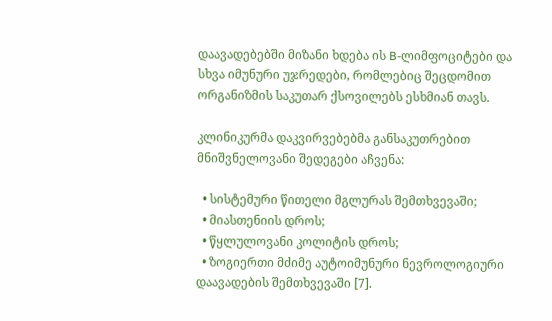დაავადებებში მიზანი ხდება ის B-ლიმფოციტები და სხვა იმუნური უჯრედები, რომლებიც შეცდომით ორგანიზმის საკუთარ ქსოვილებს ესხმიან თავს.

კლინიკურმა დაკვირვებებმა განსაკუთრებით მნიშვნელოვანი შედეგები აჩვენა:

  • სისტემური წითელი მგლურას შემთხვევაში;
  • მიასთენიის დროს;
  • წყლულოვანი კოლიტის დროს;
  • ზოგიერთი მძიმე აუტოიმუნური ნევროლოგიური დაავადების შემთხვევაში [7].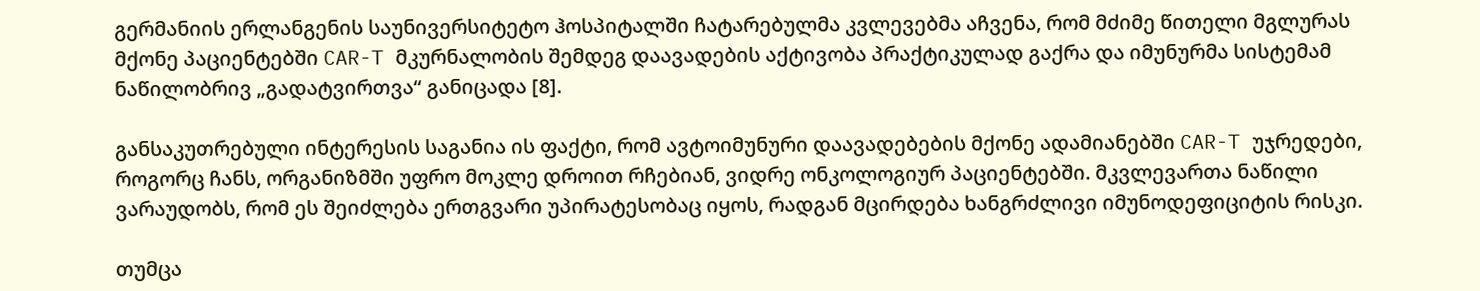გერმანიის ერლანგენის საუნივერსიტეტო ჰოსპიტალში ჩატარებულმა კვლევებმა აჩვენა, რომ მძიმე წითელი მგლურას მქონე პაციენტებში CAR-T მკურნალობის შემდეგ დაავადების აქტივობა პრაქტიკულად გაქრა და იმუნურმა სისტემამ ნაწილობრივ „გადატვირთვა“ განიცადა [8].

განსაკუთრებული ინტერესის საგანია ის ფაქტი, რომ ავტოიმუნური დაავადებების მქონე ადამიანებში CAR-T უჯრედები, როგორც ჩანს, ორგანიზმში უფრო მოკლე დროით რჩებიან, ვიდრე ონკოლოგიურ პაციენტებში. მკვლევართა ნაწილი ვარაუდობს, რომ ეს შეიძლება ერთგვარი უპირატესობაც იყოს, რადგან მცირდება ხანგრძლივი იმუნოდეფიციტის რისკი.

თუმცა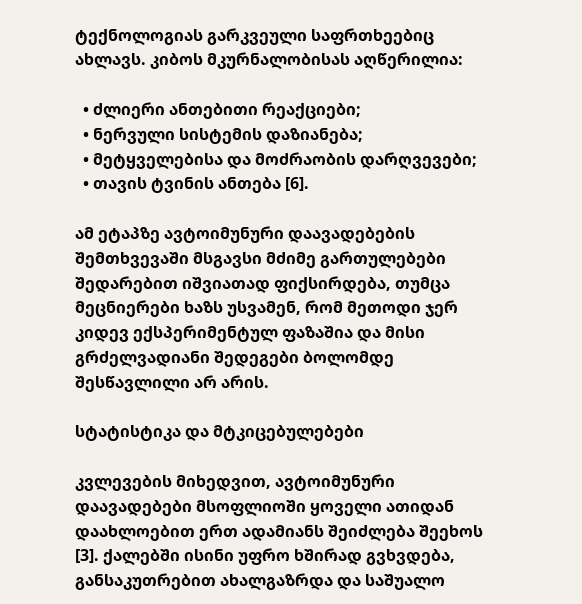ტექნოლოგიას გარკვეული საფრთხეებიც ახლავს. კიბოს მკურნალობისას აღწერილია:

  • ძლიერი ანთებითი რეაქციები;
  • ნერვული სისტემის დაზიანება;
  • მეტყველებისა და მოძრაობის დარღვევები;
  • თავის ტვინის ანთება [6].

ამ ეტაპზე ავტოიმუნური დაავადებების შემთხვევაში მსგავსი მძიმე გართულებები შედარებით იშვიათად ფიქსირდება, თუმცა მეცნიერები ხაზს უსვამენ, რომ მეთოდი ჯერ კიდევ ექსპერიმენტულ ფაზაშია და მისი გრძელვადიანი შედეგები ბოლომდე შესწავლილი არ არის.

სტატისტიკა და მტკიცებულებები

კვლევების მიხედვით, ავტოიმუნური დაავადებები მსოფლიოში ყოველი ათიდან დაახლოებით ერთ ადამიანს შეიძლება შეეხოს [3]. ქალებში ისინი უფრო ხშირად გვხვდება, განსაკუთრებით ახალგაზრდა და საშუალო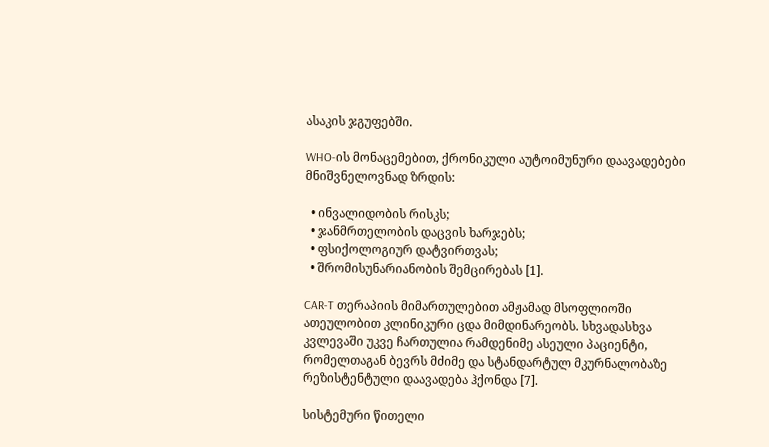ასაკის ჯგუფებში.

WHO-ის მონაცემებით, ქრონიკული აუტოიმუნური დაავადებები მნიშვნელოვნად ზრდის:

  • ინვალიდობის რისკს;
  • ჯანმრთელობის დაცვის ხარჯებს;
  • ფსიქოლოგიურ დატვირთვას;
  • შრომისუნარიანობის შემცირებას [1].

CAR-T თერაპიის მიმართულებით ამჟამად მსოფლიოში ათეულობით კლინიკური ცდა მიმდინარეობს. სხვადასხვა კვლევაში უკვე ჩართულია რამდენიმე ასეული პაციენტი, რომელთაგან ბევრს მძიმე და სტანდარტულ მკურნალობაზე რეზისტენტული დაავადება ჰქონდა [7].

სისტემური წითელი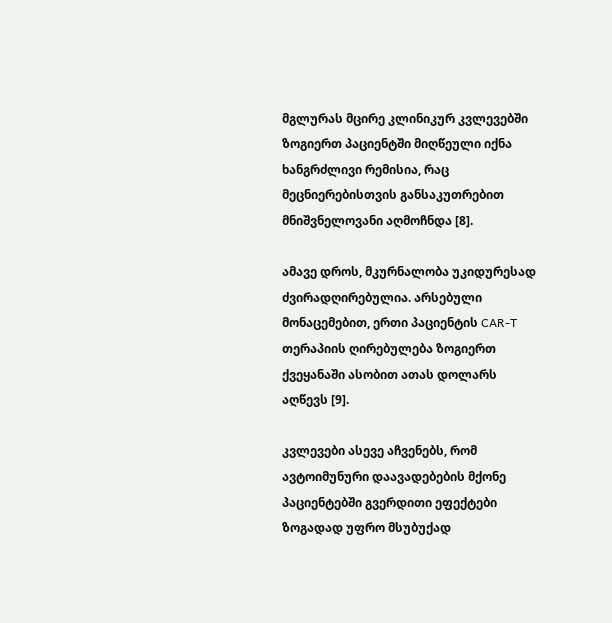მგლურას მცირე კლინიკურ კვლევებში ზოგიერთ პაციენტში მიღწეული იქნა ხანგრძლივი რემისია, რაც მეცნიერებისთვის განსაკუთრებით მნიშვნელოვანი აღმოჩნდა [8].

ამავე დროს, მკურნალობა უკიდურესად ძვირადღირებულია. არსებული მონაცემებით, ერთი პაციენტის CAR-T თერაპიის ღირებულება ზოგიერთ ქვეყანაში ასობით ათას დოლარს აღწევს [9].

კვლევები ასევე აჩვენებს, რომ ავტოიმუნური დაავადებების მქონე პაციენტებში გვერდითი ეფექტები ზოგადად უფრო მსუბუქად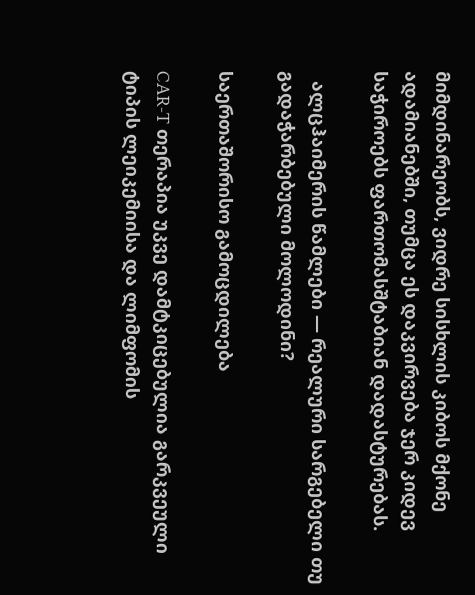მიმდინარეობს, ვიდრე სისხლის კიბოს მქონე ადამიანებში, თუმცა ეს დაკვირვება ჯერ კიდევ საჭიროებს ფართომასშტაბიან დადასტურებას.

  ალცჰაიმერის წამლები — რეალური სარგებელი თუ გადაჭარბებული მოლოდინი?

საერთაშორისო გამოცდილება

CAR-T თერაპია უკვე დამტკიცებულია გარკვეული ტიპის ლეიკემიისა და ლიმფომის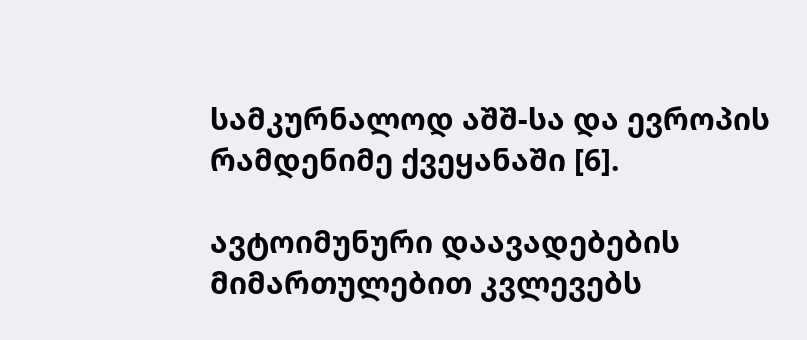სამკურნალოდ აშშ-სა და ევროპის რამდენიმე ქვეყანაში [6].

ავტოიმუნური დაავადებების მიმართულებით კვლევებს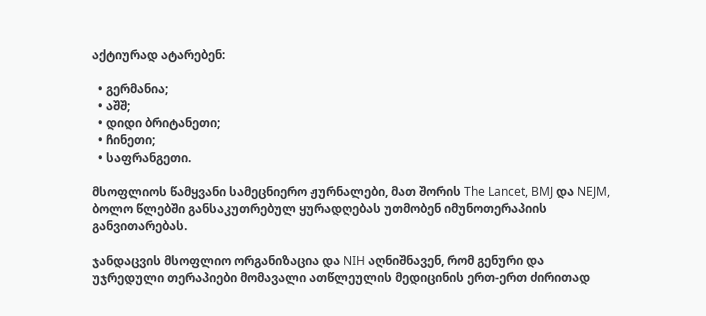აქტიურად ატარებენ:

  • გერმანია;
  • აშშ;
  • დიდი ბრიტანეთი;
  • ჩინეთი;
  • საფრანგეთი.

მსოფლიოს წამყვანი სამეცნიერო ჟურნალები, მათ შორის The Lancet, BMJ და NEJM, ბოლო წლებში განსაკუთრებულ ყურადღებას უთმობენ იმუნოთერაპიის განვითარებას.

ჯანდაცვის მსოფლიო ორგანიზაცია და NIH აღნიშნავენ, რომ გენური და უჯრედული თერაპიები მომავალი ათწლეულის მედიცინის ერთ-ერთ ძირითად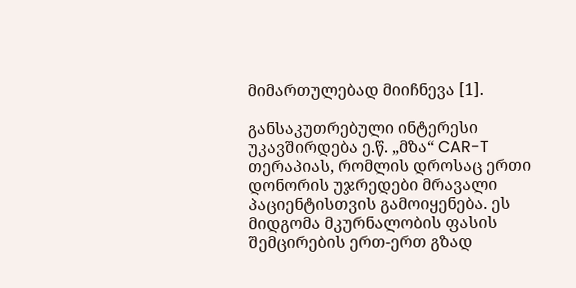მიმართულებად მიიჩნევა [1].

განსაკუთრებული ინტერესი უკავშირდება ე.წ. „მზა“ CAR-T თერაპიას, რომლის დროსაც ერთი დონორის უჯრედები მრავალი პაციენტისთვის გამოიყენება. ეს მიდგომა მკურნალობის ფასის შემცირების ერთ-ერთ გზად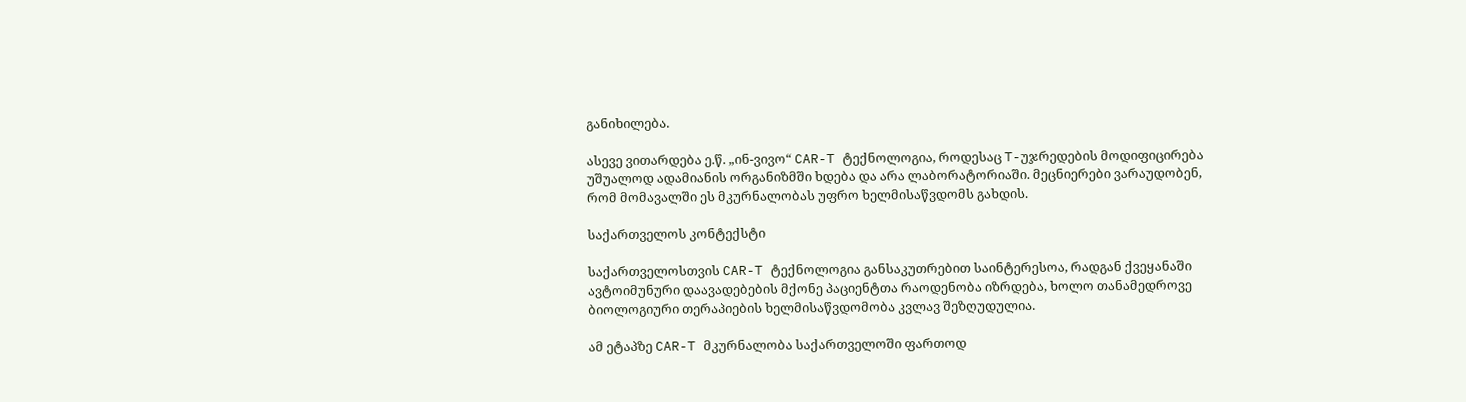განიხილება.

ასევე ვითარდება ე.წ. „ინ-ვივო“ CAR-T ტექნოლოგია, როდესაც T-უჯრედების მოდიფიცირება უშუალოდ ადამიანის ორგანიზმში ხდება და არა ლაბორატორიაში. მეცნიერები ვარაუდობენ, რომ მომავალში ეს მკურნალობას უფრო ხელმისაწვდომს გახდის.

საქართველოს კონტექსტი

საქართველოსთვის CAR-T ტექნოლოგია განსაკუთრებით საინტერესოა, რადგან ქვეყანაში ავტოიმუნური დაავადებების მქონე პაციენტთა რაოდენობა იზრდება, ხოლო თანამედროვე ბიოლოგიური თერაპიების ხელმისაწვდომობა კვლავ შეზღუდულია.

ამ ეტაპზე CAR-T მკურნალობა საქართველოში ფართოდ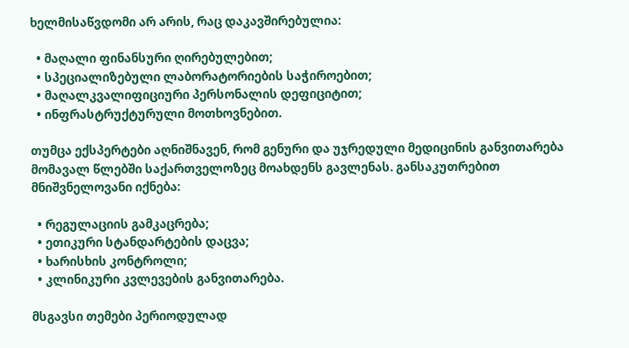ხელმისაწვდომი არ არის, რაც დაკავშირებულია:

  • მაღალი ფინანსური ღირებულებით;
  • სპეციალიზებული ლაბორატორიების საჭიროებით;
  • მაღალკვალიფიციური პერსონალის დეფიციტით;
  • ინფრასტრუქტურული მოთხოვნებით.

თუმცა ექსპერტები აღნიშნავენ, რომ გენური და უჯრედული მედიცინის განვითარება მომავალ წლებში საქართველოზეც მოახდენს გავლენას. განსაკუთრებით მნიშვნელოვანი იქნება:

  • რეგულაციის გამკაცრება;
  • ეთიკური სტანდარტების დაცვა;
  • ხარისხის კონტროლი;
  • კლინიკური კვლევების განვითარება.

მსგავსი თემები პერიოდულად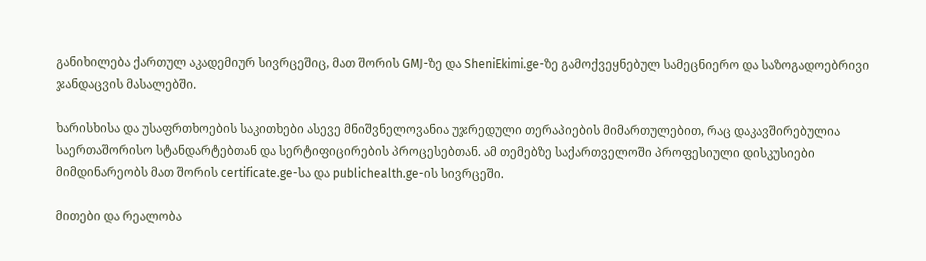განიხილება ქართულ აკადემიურ სივრცეშიც, მათ შორის GMJ-ზე და SheniEkimi.ge-ზე გამოქვეყნებულ სამეცნიერო და საზოგადოებრივი ჯანდაცვის მასალებში.

ხარისხისა და უსაფრთხოების საკითხები ასევე მნიშვნელოვანია უჯრედული თერაპიების მიმართულებით, რაც დაკავშირებულია საერთაშორისო სტანდარტებთან და სერტიფიცირების პროცესებთან. ამ თემებზე საქართველოში პროფესიული დისკუსიები მიმდინარეობს მათ შორის certificate.ge-სა და publichealth.ge-ის სივრცეში.

მითები და რეალობა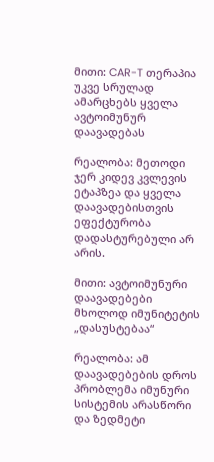მითი: CAR-T თერაპია უკვე სრულად ამარცხებს ყველა ავტოიმუნურ დაავადებას

რეალობა: მეთოდი ჯერ კიდევ კვლევის ეტაპზეა და ყველა დაავადებისთვის ეფექტურობა დადასტურებული არ არის.

მითი: ავტოიმუნური დაავადებები მხოლოდ იმუნიტეტის „დასუსტებაა“

რეალობა: ამ დაავადებების დროს პრობლემა იმუნური სისტემის არასწორი და ზედმეტი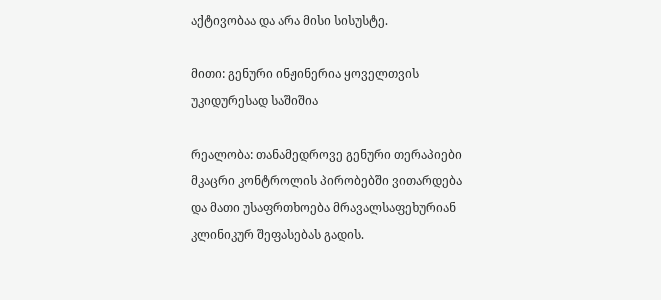აქტივობაა და არა მისი სისუსტე.

მითი: გენური ინჟინერია ყოველთვის უკიდურესად საშიშია

რეალობა: თანამედროვე გენური თერაპიები მკაცრი კონტროლის პირობებში ვითარდება და მათი უსაფრთხოება მრავალსაფეხურიან კლინიკურ შეფასებას გადის.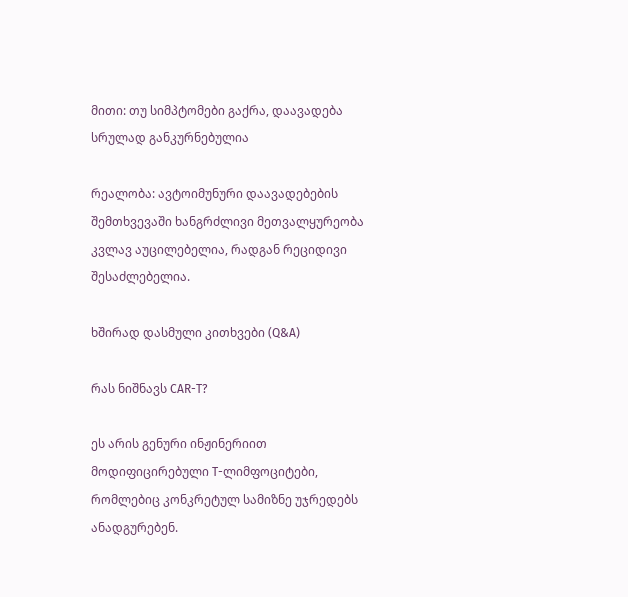მითი: თუ სიმპტომები გაქრა, დაავადება სრულად განკურნებულია

რეალობა: ავტოიმუნური დაავადებების შემთხვევაში ხანგრძლივი მეთვალყურეობა კვლავ აუცილებელია, რადგან რეციდივი შესაძლებელია.

ხშირად დასმული კითხვები (Q&A)

რას ნიშნავს CAR-T?

ეს არის გენური ინჟინერიით მოდიფიცირებული T-ლიმფოციტები, რომლებიც კონკრეტულ სამიზნე უჯრედებს ანადგურებენ.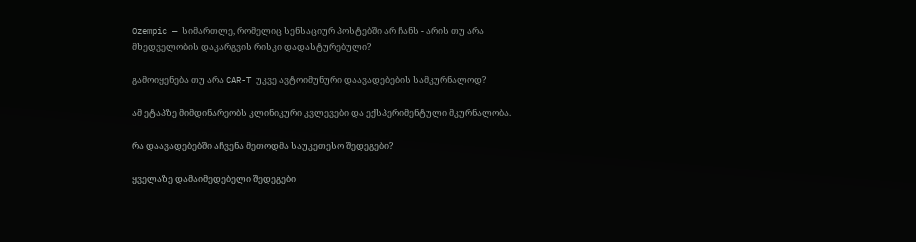Ozempic — სიმართლე, რომელიც სენსაციურ პოსტებში არ ჩანს - არის თუ არა მხედველობის დაკარგვის რისკი დადასტურებული?

გამოიყენება თუ არა CAR-T უკვე ავტოიმუნური დაავადებების სამკურნალოდ?

ამ ეტაპზე მიმდინარეობს კლინიკური კვლევები და ექსპერიმენტული მკურნალობა.

რა დაავადებებში აჩვენა მეთოდმა საუკეთესო შედეგები?

ყველაზე დამაიმედებელი შედეგები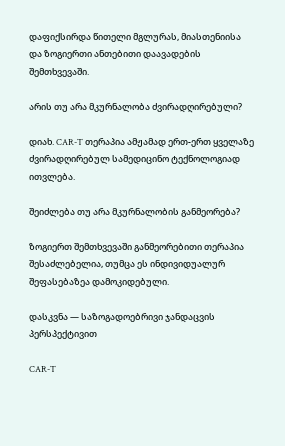დაფიქსირდა წითელი მგლურას, მიასთენიისა და ზოგიერთი ანთებითი დაავადების შემთხვევაში.

არის თუ არა მკურნალობა ძვირადღირებული?

დიახ. CAR-T თერაპია ამჟამად ერთ-ერთ ყველაზე ძვირადღირებულ სამედიცინო ტექნოლოგიად ითვლება.

შეიძლება თუ არა მკურნალობის განმეორება?

ზოგიერთ შემთხვევაში განმეორებითი თერაპია შესაძლებელია, თუმცა ეს ინდივიდუალურ შეფასებაზეა დამოკიდებული.

დასკვნა — საზოგადოებრივი ჯანდაცვის პერსპექტივით

CAR-T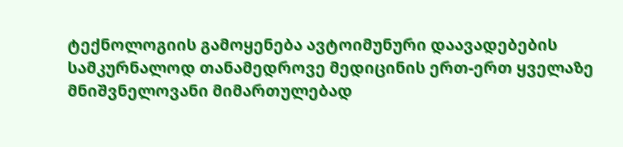ტექნოლოგიის გამოყენება ავტოიმუნური დაავადებების სამკურნალოდ თანამედროვე მედიცინის ერთ-ერთ ყველაზე მნიშვნელოვანი მიმართულებად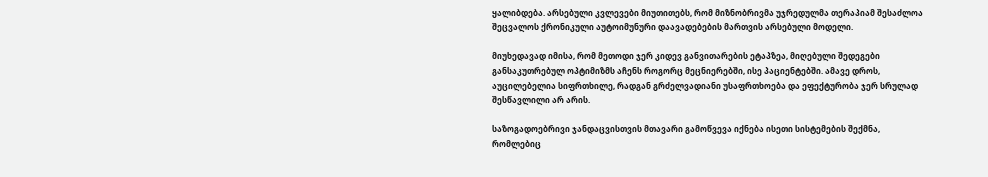ყალიბდება. არსებული კვლევები მიუთითებს, რომ მიზნობრივმა უჯრედულმა თერაპიამ შესაძლოა შეცვალოს ქრონიკული აუტოიმუნური დაავადებების მართვის არსებული მოდელი.

მიუხედავად იმისა, რომ მეთოდი ჯერ კიდევ განვითარების ეტაპზეა, მიღებული შედეგები განსაკუთრებულ ოპტიმიზმს აჩენს როგორც მეცნიერებში, ისე პაციენტებში. ამავე დროს, აუცილებელია სიფრთხილე, რადგან გრძელვადიანი უსაფრთხოება და ეფექტურობა ჯერ სრულად შესწავლილი არ არის.

საზოგადოებრივი ჯანდაცვისთვის მთავარი გამოწვევა იქნება ისეთი სისტემების შექმნა, რომლებიც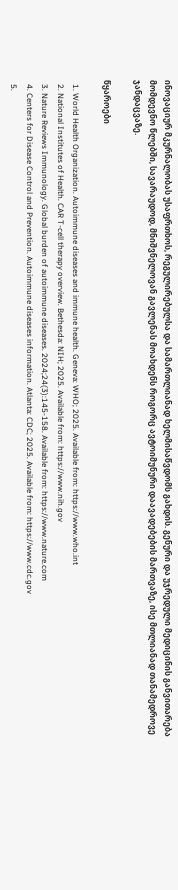ინოვაციურ მკურნალობას უსაფრთხოს, რეგულირებულსა და სამართლიანად ხელმისაწვდომს გახდის. გენური და უჯრედული მედიცინის განვითარება მომდევნო წლებში, სავარაუდოდ, მნიშვნელოვან გავლენას მოახდენს როგორც ავტოიმუნური დაავადებების მართვაზე, ისე მთლიანად თანამედროვე ჯანდაცვაზე.

წყაროები

  1. World Health Organization. Autoimmune diseases and immune health. Geneva: WHO; 2025. Available from: https://www.who.int
  2. National Institutes of Health. CAR T-cell therapy overview. Bethesda: NIH; 2025. Available from: https://www.nih.gov
  3. Nature Reviews Immunology. Global burden of autoimmune diseases. 2024;24(3):145-158. Available from: https://www.nature.com
  4. Centers for Disease Control and Prevention. Autoimmune diseases information. Atlanta: CDC; 2025. Available from: https://www.cdc.gov
  5.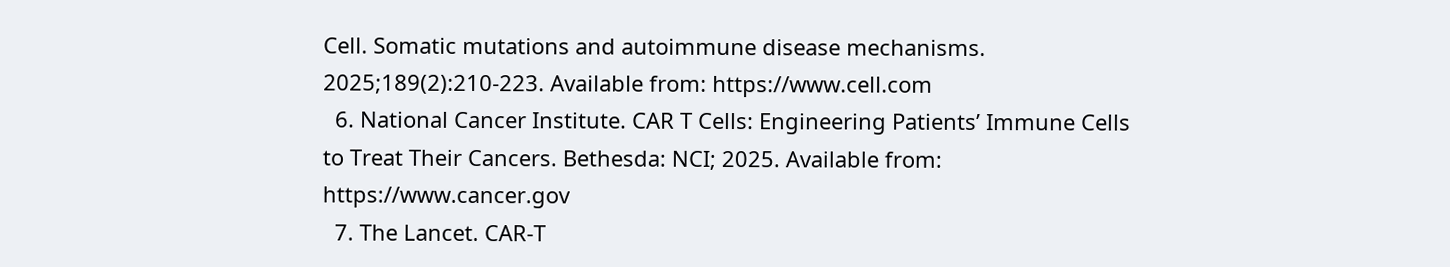Cell. Somatic mutations and autoimmune disease mechanisms. 2025;189(2):210-223. Available from: https://www.cell.com
  6. National Cancer Institute. CAR T Cells: Engineering Patients’ Immune Cells to Treat Their Cancers. Bethesda: NCI; 2025. Available from: https://www.cancer.gov
  7. The Lancet. CAR-T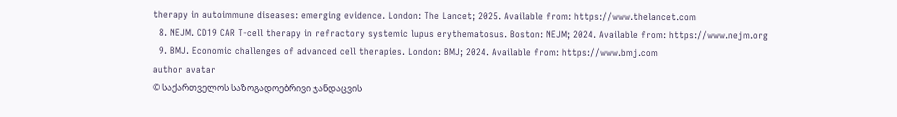therapy in autoimmune diseases: emerging evidence. London: The Lancet; 2025. Available from: https://www.thelancet.com
  8. NEJM. CD19 CAR T-cell therapy in refractory systemic lupus erythematosus. Boston: NEJM; 2024. Available from: https://www.nejm.org
  9. BMJ. Economic challenges of advanced cell therapies. London: BMJ; 2024. Available from: https://www.bmj.com
author avatar
© საქართველოს საზოგადოებრივი ჯანდაცვის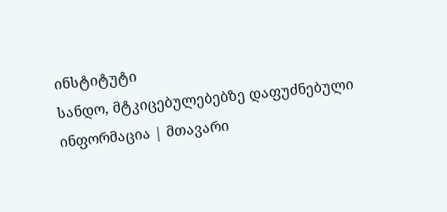ინსტიტუტი
სანდო, მტკიცებულებებზე დაფუძნებული ინფორმაცია | მთავარი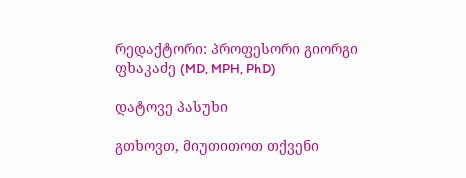რედაქტორი: პროფესორი გიორგი ფხაკაძე (MD, MPH, PhD)

დატოვე პასუხი

გთხოვთ, მიუთითოთ თქვენი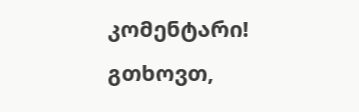კომენტარი!
გთხოვთ,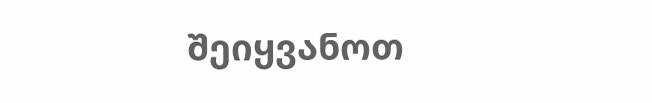შეიყვანოთ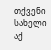თქვენი სახელი აქ